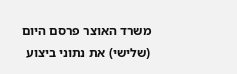משרד האוצר פרסם היום (שלישי) את נתוני ביצוע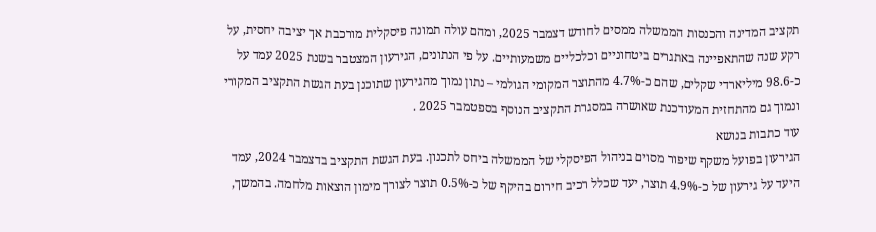תקציב המדינה והכנסות הממשלה ממסים לחודש דצמבר 2025, ומהם עולה תמונה פיסקלית מורכבת אך יציבה יחסית, על רקע שנה שהתאפיינה באתגרים ביטחוניים וכלכליים משמעותיים. על פי הנתונים, הגירעון המצטבר בשנת 2025 עמד על כ-98.6 מיליארדי שקלים, שהם כ-4.7% מהתוצר המקומי הגולמי – נתון נמוך מהגירעון שתוכנן בעת הגשת התקציב המקורי ונמוך גם מהתחזית המעודכנת שאושרה במסגרת התקציב הנוסף בספטמבר 2025 .
עוד כתבות בנושא
הגירעון בפועל משקף שיפור מסוים בניהול הפיסקלי של הממשלה ביחס לתכנון. בעת הגשת התקציב בדצמבר 2024, עמד היעד על גירעון של כ-4.9% תוצר, יעד שכלל רכיב חירום בהיקף של כ-0.5% תוצר לצורך מימון הוצאות מלחמה. בהמשך,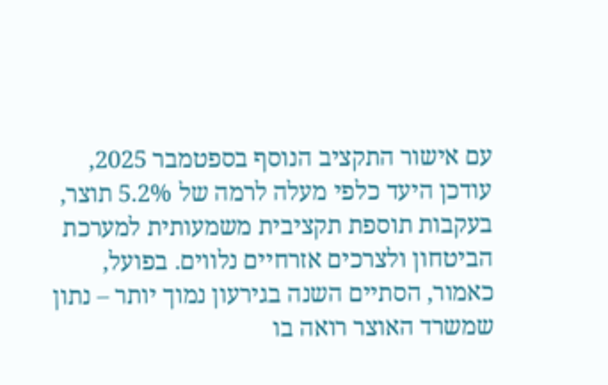עם אישור התקציב הנוסף בספטמבר 2025, עודכן היעד כלפי מעלה לרמה של 5.2% תוצר, בעקבות תוספת תקציבית משמעותית למערכת הביטחון ולצרכים אזרחיים נלווים. בפועל, כאמור, הסתיים השנה בגירעון נמוך יותר – נתון שמשרד האוצר רואה בו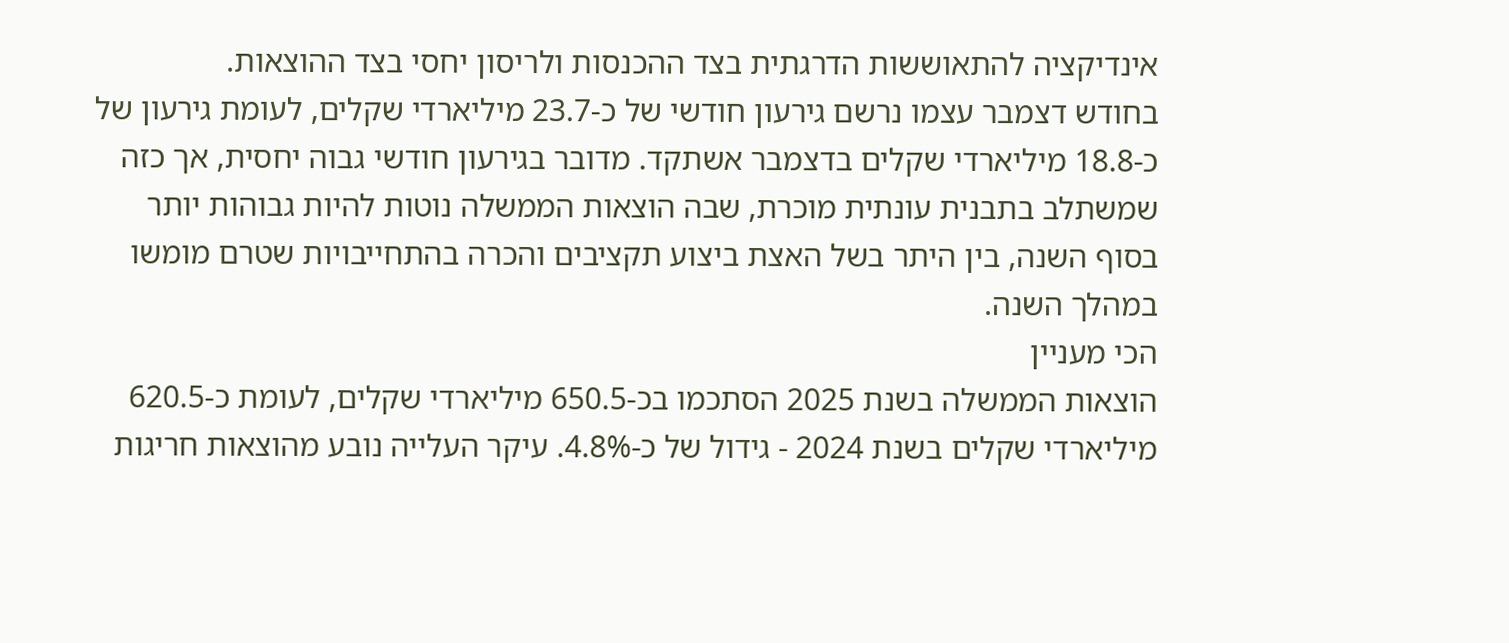אינדיקציה להתאוששות הדרגתית בצד ההכנסות ולריסון יחסי בצד ההוצאות.
בחודש דצמבר עצמו נרשם גירעון חודשי של כ-23.7 מיליארדי שקלים, לעומת גירעון של כ-18.8 מיליארדי שקלים בדצמבר אשתקד. מדובר בגירעון חודשי גבוה יחסית, אך כזה שמשתלב בתבנית עונתית מוכרת, שבה הוצאות הממשלה נוטות להיות גבוהות יותר בסוף השנה, בין היתר בשל האצת ביצוע תקציבים והכרה בהתחייבויות שטרם מומשו במהלך השנה.
הכי מעניין
הוצאות הממשלה בשנת 2025 הסתכמו בכ-650.5 מיליארדי שקלים, לעומת כ-620.5 מיליארדי שקלים בשנת 2024 - גידול של כ-4.8%. עיקר העלייה נובע מהוצאות חריגות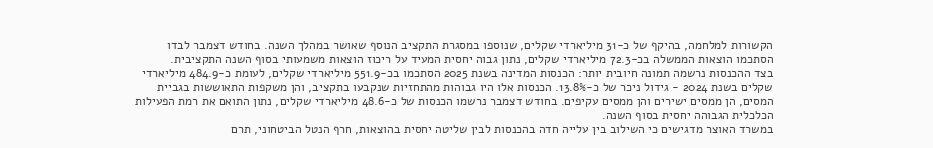הקשורות למלחמה, בהיקף של כ-31 מיליארדי שקלים, שנוספו במסגרת התקציב הנוסף שאושר במהלך השנה. בחודש דצמבר לבדו הסתכמו הוצאות הממשלה בכ-72.3 מיליארדי שקלים, נתון גבוה יחסית המעיד על ריכוז הוצאות משמעותי בסוף השנה התקציבית.
בצד ההכנסות נרשמה תמונה חיובית יותר: הכנסות המדינה בשנת 2025 הסתכמו בכ-551.9 מיליארדי שקלים, לעומת כ-484.9 מיליארדי שקלים בשנת 2024 - גידול ניכר של כ-13.8%. הכנסות אלו היו גבוהות מהתחזיות שנקבעו בתקציב, והן משקפות התאוששות בגביית המסים, הן ממסים ישירים והן ממסים עקיפים. בחודש דצמבר נרשמו הכנסות של כ-48.6 מיליארדי שקלים, נתון התואם את רמת הפעילות הכלכלית הגבוהה יחסית בסוף השנה.
במשרד האוצר מדגישים כי השילוב בין עלייה חדה בהכנסות לבין שליטה יחסית בהוצאות, חרף הנטל הביטחוני, תרם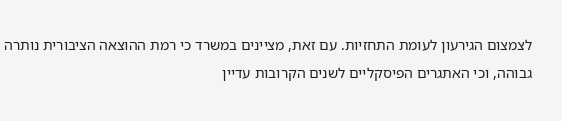לצמצום הגירעון לעומת התחזיות. עם זאת, מציינים במשרד כי רמת ההוצאה הציבורית נותרה גבוהה, וכי האתגרים הפיסקליים לשנים הקרובות עדיין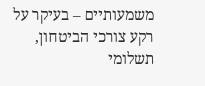משמעותיים – בעיקר על רקע צורכי הביטחון, תשלומי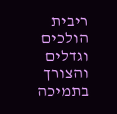ריבית הולכים וגדלים והצורך בתמיכה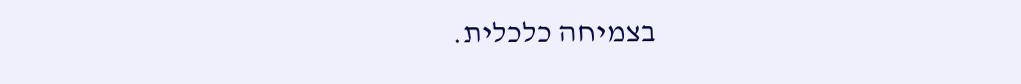בצמיחה כלכלית.